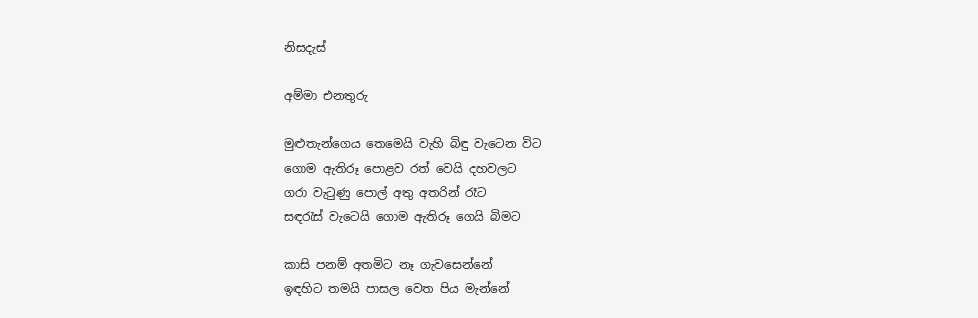නිසදැස්

අම්මා එනතුරු

මුළුතැන්ගෙය තෙමෙයි වැහි බිඳු වැටෙන විට
ගොම ඇතිරූ පොළව රත් වෙයි දහවලට
ගරා වැටුණු පොල් අතු අතරින් රෑට
සඳරැස් වැටෙයි ගොම ඇතිරූ ගෙයි බිමට

කාසි පනම් අතමිට නෑ ගැවසෙන්නේ
ඉඳහිට තමයි පාසල වෙත පිය මැන්නේ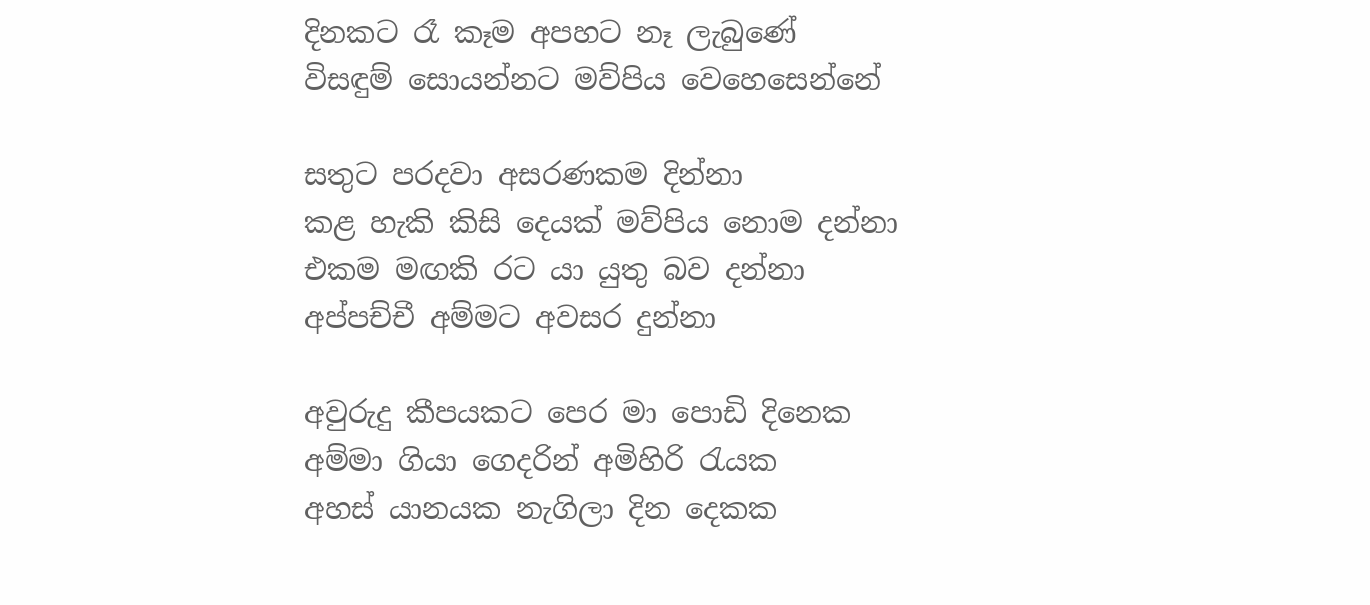දිනකට රෑ කෑම අපහට නෑ ලැබුණේ
විසඳුම් සොයන්නට මව්පිය වෙහෙසෙන්නේ

සතුට පරදවා අසරණකම දින්නා
කළ හැකි කිසි දෙයක් මව්පිය නොම දන්නා
එකම මඟකි රට යා යුතු බව දන්නා
අප්පච්චී අම්මට අවසර දුන්නා

අවුරුදු කීපයකට පෙර මා පොඩි දිනෙක
අම්මා ගියා ගෙදරින් අමිහිරි රැයක
අහස් යානයක නැගිලා දින දෙකක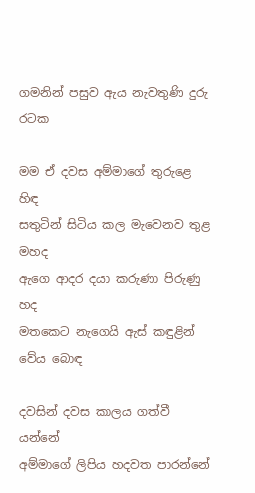ගමනින් පසුව ඇය නැවතුණි දුරු රටක

මම ඒ දවස අම්මාගේ තුරුළෙ හිඳ
සතුටින් සිටිය කල මැවෙනව තුළ මහද
ඇගෙ ආදර දයා කරුණා පිරුණු හද
මතකෙට නැගෙයි ඇස් කඳුළින් වේය බොඳ

දවසින් දවස කාලය ගත්වී යන්නේ
අම්මාගේ ලිපිය හදවත පාරන්නේ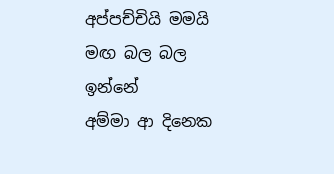අප්පච්චියි මමයි මඟ බල බල ඉන්නේ
අම්මා ආ දිනෙක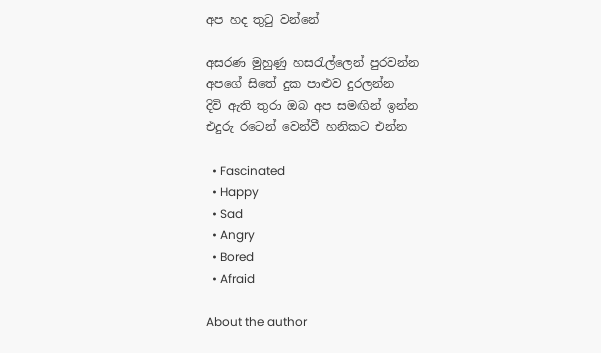අප හද තුටු වන්නේ

අසරණ මුහුණු හසරැල්ලෙන් පුරවන්න
අපගේ සිතේ දුක පාළුව දුරලන්න
දිවි ඇති තුරා ඔබ අප සමඟින් ඉන්න
එදුරු රටෙන් වෙන්වී හනිකට එන්න

  • Fascinated
  • Happy
  • Sad
  • Angry
  • Bored
  • Afraid

About the author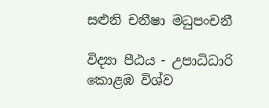සළුනි චනීෂා මධුපංචනී

විද්‍යා පීඨය - උපාධිධාරි
කොළඹ විශ්ව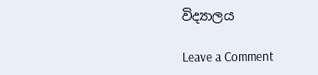විද්‍යාලය

Leave a Comment